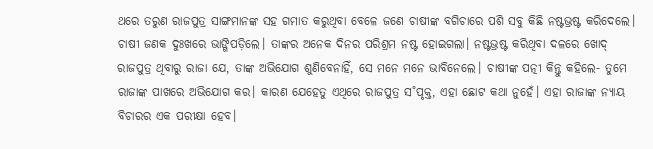ଥରେ ତରୁଣ ରାଜପୁତ୍ର ସାଙ୍ଗମାନଙ୍କ ସହ ଗମାତ କରୁଥିବା ବେଳେ ଜଣେ ଚାଷୀଙ୍କ ବଗିଚାରେ ପଶି ସବୁ କିଛି ନଷ୍ଟଭ୍ରଷ୍ଟ କରିଦେଲେ। ଚାଷୀ ଜଣକ ଦୁଃଖରେ ଭାଙ୍ଗିପଡ଼ିଲେ। ତାଙ୍କର ଅନେକ ଦିନର ପରିଶ୍ରମ ନଷ୍ଟ ହୋଇଗଲା। ନଷ୍ଟଭ୍ରଷ୍ଟ କରିଥିବା ଦଳରେ ଖୋଦ୍‌ ରାଜପୁତ୍ର ଥିବାରୁ ରାଜା ଯେ, ତାଙ୍କ ଅଭିଯୋଗ ଶୁଣିବେନାହିଁ, ସେ ମନେ ମନେ ଭାବିନେଲେ। ଚାଷୀଙ୍କ ପତ୍ନୀ କିନ୍ତୁ କହିଲେ- ତୁମେ ରାଜାଙ୍କ ପାଖରେ ଅଭିଯୋଗ କର। କାରଣ ଯେହେତୁ ଏଥିରେ ରାଜପୁତ୍ର ସ˚ପୃକ୍ତ, ଏହା ଛୋଟ କଥା ନୁହେଁ। ଏହା ରାଜାଙ୍କ ନ୍ୟାୟ ବିଚାରର ଏକ ପରୀକ୍ଷା ହେବ।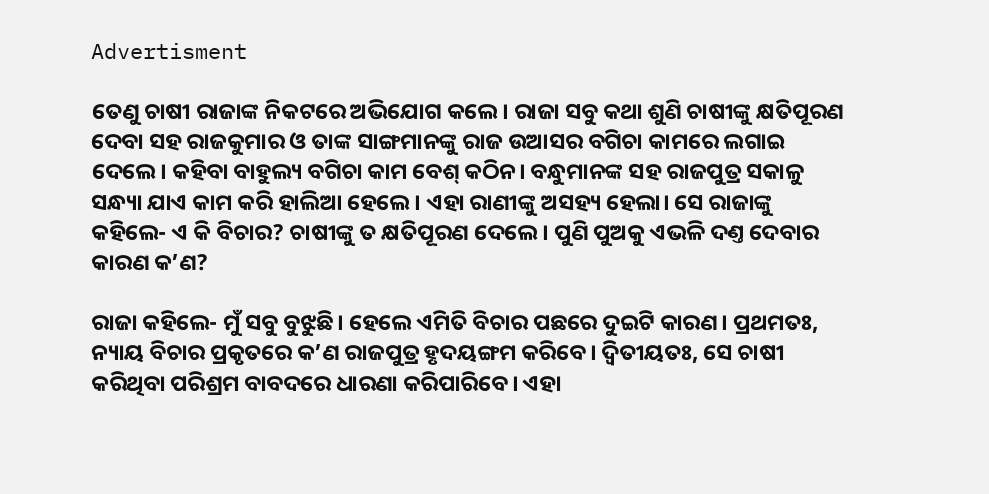Advertisment

ତେଣୁ ଚାଷୀ ରାଜାଙ୍କ ନିକଟରେ ଅଭିଯୋଗ କଲେ। ରାଜା ସବୁ କଥା ଶୁଣି ଚାଷୀଙ୍କୁ କ୍ଷତିପୂରଣ ଦେବା ସହ ରାଜକୁମାର ଓ ତାଙ୍କ ସାଙ୍ଗମାନଙ୍କୁ ରାଜ ଉଆସର ବଗିଚା କାମରେ ଲଗାଇ ଦେଲେ। କହିବା ବାହୁଲ୍ୟ ବଗିଚା କାମ ବେଶ୍‌ କଠିନ। ବନ୍ଧୁମାନଙ୍କ ସହ ରାଜପୁତ୍ର ସକାଳୁ ସନ୍ଧ୍ୟା ଯାଏ କାମ କରି ହାଲିଆ ହେଲେ। ଏହା ରାଣୀଙ୍କୁ ଅସହ୍ୟ ହେଲା। ସେ ରାଜାଙ୍କୁ କହିଲେ- ଏ କି ବିଚାର? ଚାଷୀଙ୍କୁ ତ କ୍ଷତିପୂରଣ ଦେଲେ। ପୁଣି ପୁଅକୁ ଏଭଳି ଦଣ୍ତ ଦେବାର କାରଣ କ’ଣ?

ରାଜା କହିଲେ- ମୁଁ ସବୁ ବୁଝୁଛି। ହେଲେ ଏମିତି ବିଚାର ପଛରେ ଦୁଇଟି କାରଣ। ପ୍ରଥମତଃ, ନ୍ୟାୟ ବିଚାର ପ୍ରକୃତରେ କ’ଣ ରାଜପୁତ୍ର ହୃଦୟଙ୍ଗମ କରିବେ। ଦ୍ବିତୀୟତଃ, ସେ ଚାଷୀ କରିଥିବା ପରିଶ୍ରମ ବାବଦରେ ଧାରଣା କରିପାରିବେ। ଏହା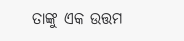ତାଙ୍କୁ ଏକ ଉତ୍ତମ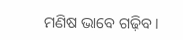ମଣିଷ ଭାବେ ଗଢ଼ିବ।